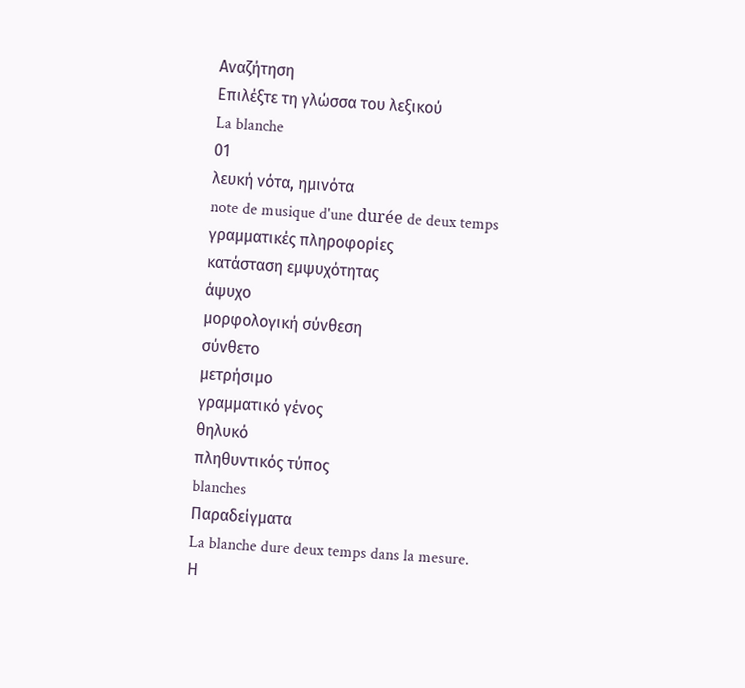Αναζήτηση
Επιλέξτε τη γλώσσα του λεξικού
La blanche
01
λευκή νότα, ημινότα
note de musique d'une durée de deux temps
γραμματικές πληροφορίες
κατάσταση εμψυχότητας
άψυχο
μορφολογική σύνθεση
σύνθετο
μετρήσιμο
γραμματικό γένος
θηλυκό
πληθυντικός τύπος
blanches
Παραδείγματα
La blanche dure deux temps dans la mesure.
Η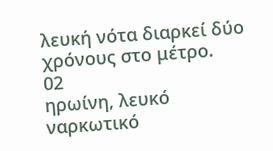λευκή νότα διαρκεί δύο χρόνους στο μέτρο.
02
ηρωίνη, λευκό ναρκωτικό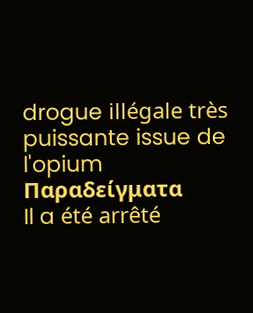drogue illégale très puissante issue de l'opium
Παραδείγματα
Il a été arrêté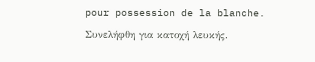pour possession de la blanche.
Συνελήφθη για κατοχή λευκής.